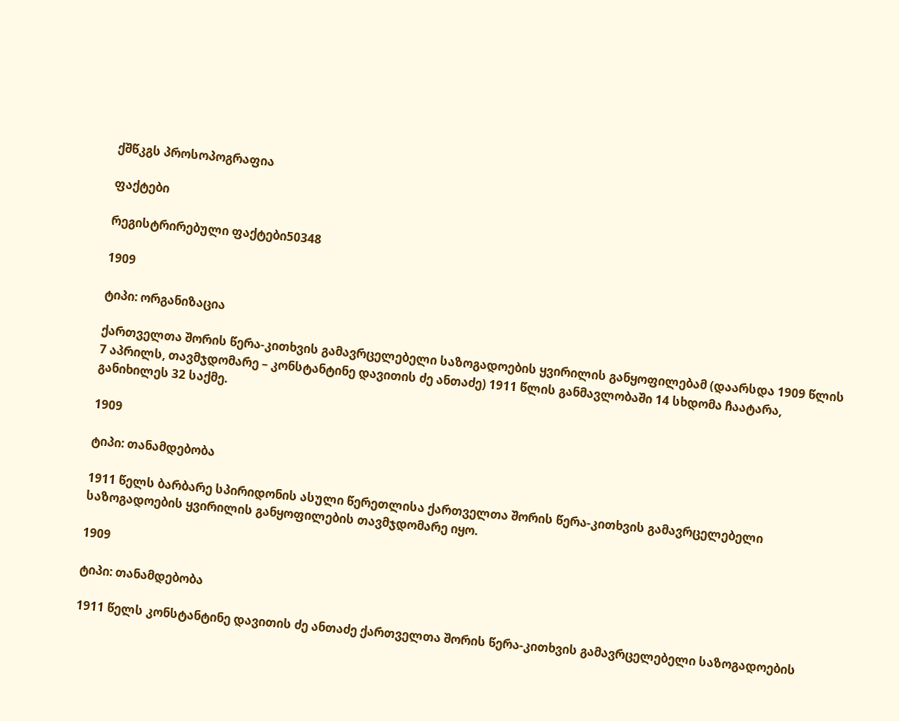ქშწკგს პროსოპოგრაფია

ფაქტები

რეგისტრირებული ფაქტები50348

1909

ტიპი: ორგანიზაცია

ქართველთა შორის წერა-კითხვის გამავრცელებელი საზოგადოების ყვირილის განყოფილებამ (დაარსდა 1909 წლის 7 აპრილს, თავმჯდომარე – კონსტანტინე დავითის ძე ანთაძე) 1911 წლის განმავლობაში 14 სხდომა ჩაატარა, განიხილეს 32 საქმე.

1909

ტიპი: თანამდებობა

1911 წელს ბარბარე სპირიდონის ასული წერეთლისა ქართველთა შორის წერა-კითხვის გამავრცელებელი საზოგადოების ყვირილის განყოფილების თავმჯდომარე იყო.

1909

ტიპი: თანამდებობა

1911 წელს კონსტანტინე დავითის ძე ანთაძე ქართველთა შორის წერა-კითხვის გამავრცელებელი საზოგადოების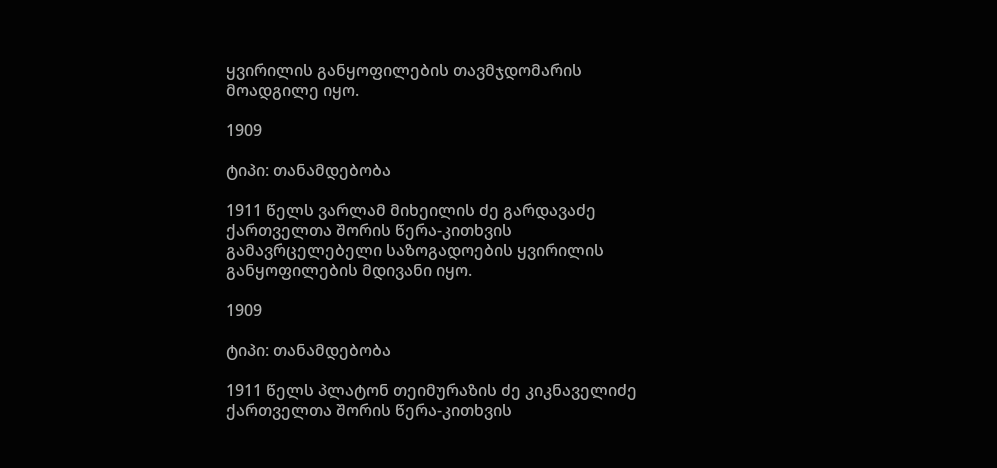ყვირილის განყოფილების თავმჯდომარის მოადგილე იყო.

1909

ტიპი: თანამდებობა

1911 წელს ვარლამ მიხეილის ძე გარდავაძე ქართველთა შორის წერა-კითხვის გამავრცელებელი საზოგადოების ყვირილის განყოფილების მდივანი იყო.

1909

ტიპი: თანამდებობა

1911 წელს პლატონ თეიმურაზის ძე კიკნაველიძე ქართველთა შორის წერა-კითხვის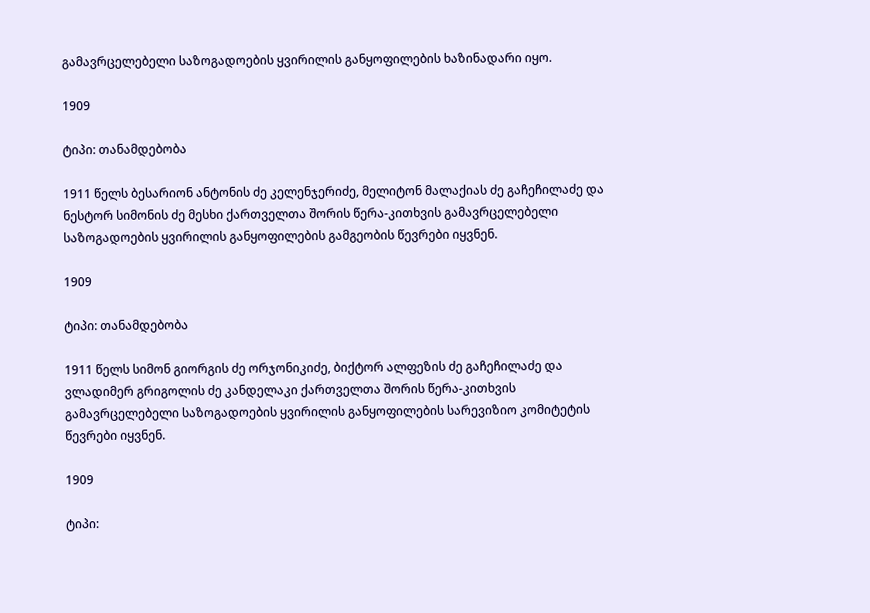გამავრცელებელი საზოგადოების ყვირილის განყოფილების ხაზინადარი იყო.

1909

ტიპი: თანამდებობა

1911 წელს ბესარიონ ანტონის ძე კელენჯერიძე, მელიტონ მალაქიას ძე გაჩეჩილაძე და ნესტორ სიმონის ძე მესხი ქართველთა შორის წერა-კითხვის გამავრცელებელი საზოგადოების ყვირილის განყოფილების გამგეობის წევრები იყვნენ.

1909

ტიპი: თანამდებობა

1911 წელს სიმონ გიორგის ძე ორჯონიკიძე, ბიქტორ ალფეზის ძე გაჩეჩილაძე და ვლადიმერ გრიგოლის ძე კანდელაკი ქართველთა შორის წერა-კითხვის გამავრცელებელი საზოგადოების ყვირილის განყოფილების სარევიზიო კომიტეტის წევრები იყვნენ.

1909

ტიპი: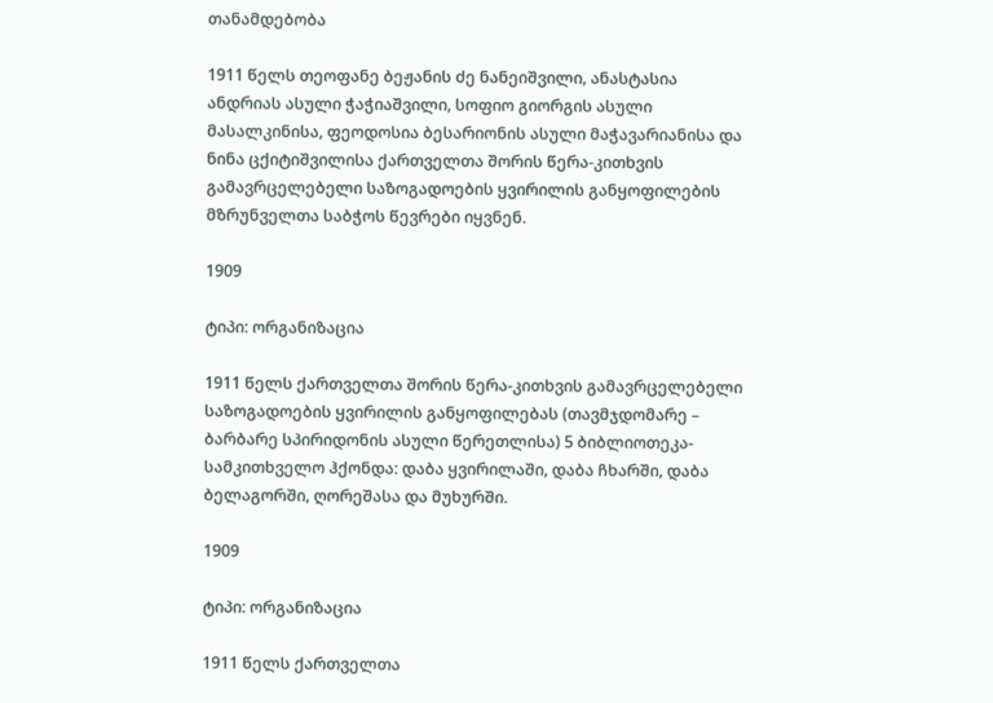თანამდებობა

1911 წელს თეოფანე ბეჟანის ძე ნანეიშვილი, ანასტასია ანდრიას ასული ჭაჭიაშვილი, სოფიო გიორგის ასული მასალკინისა, ფეოდოსია ბესარიონის ასული მაჭავარიანისა და ნინა ცქიტიშვილისა ქართველთა შორის წერა-კითხვის გამავრცელებელი საზოგადოების ყვირილის განყოფილების მზრუნველთა საბჭოს წევრები იყვნენ.

1909

ტიპი: ორგანიზაცია

1911 წელს ქართველთა შორის წერა-კითხვის გამავრცელებელი საზოგადოების ყვირილის განყოფილებას (თავმჯდომარე – ბარბარე სპირიდონის ასული წერეთლისა) 5 ბიბლიოთეკა-სამკითხველო ჰქონდა: დაბა ყვირილაში, დაბა ჩხარში, დაბა ბელაგორში, ღორეშასა და მუხურში.

1909

ტიპი: ორგანიზაცია

1911 წელს ქართველთა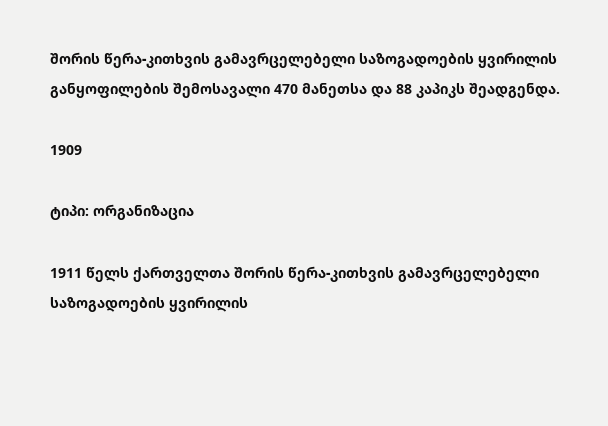შორის წერა-კითხვის გამავრცელებელი საზოგადოების ყვირილის განყოფილების შემოსავალი 470 მანეთსა და 88 კაპიკს შეადგენდა.

1909

ტიპი: ორგანიზაცია

1911 წელს ქართველთა შორის წერა-კითხვის გამავრცელებელი საზოგადოების ყვირილის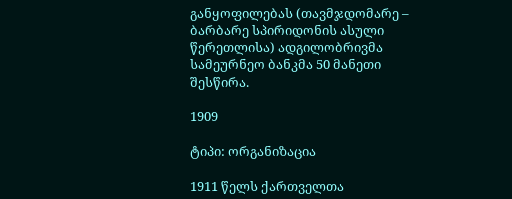განყოფილებას (თავმჯდომარე – ბარბარე სპირიდონის ასული წერეთლისა) ადგილობრივმა სამეურნეო ბანკმა 50 მანეთი შესწირა.

1909

ტიპი: ორგანიზაცია

1911 წელს ქართველთა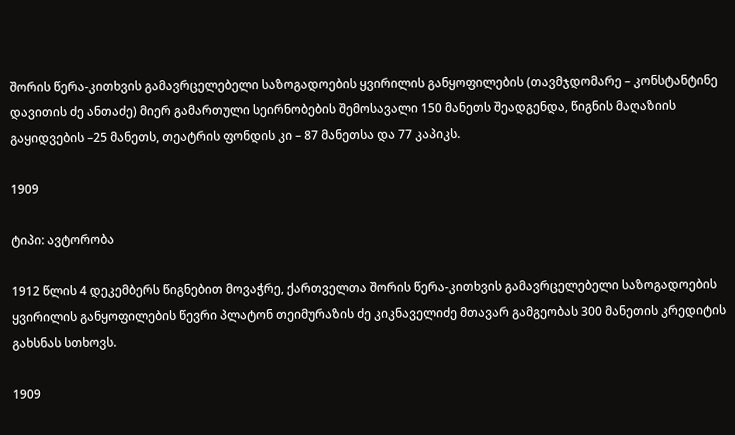შორის წერა-კითხვის გამავრცელებელი საზოგადოების ყვირილის განყოფილების (თავმჯდომარე – კონსტანტინე დავითის ძე ანთაძე) მიერ გამართული სეირნობების შემოსავალი 150 მანეთს შეადგენდა, წიგნის მაღაზიის გაყიდვების –25 მანეთს, თეატრის ფონდის კი – 87 მანეთსა და 77 კაპიკს.

1909

ტიპი: ავტორობა

1912 წლის 4 დეკემბერს წიგნებით მოვაჭრე, ქართველთა შორის წერა-კითხვის გამავრცელებელი საზოგადოების ყვირილის განყოფილების წევრი პლატონ თეიმურაზის ძე კიკნაველიძე მთავარ გამგეობას 300 მანეთის კრედიტის გახსნას სთხოვს.

1909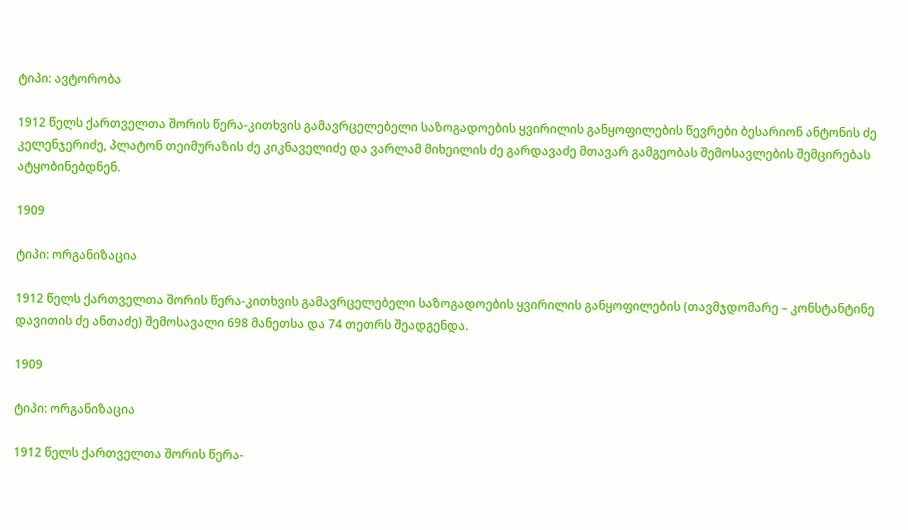ტიპი: ავტორობა

1912 წელს ქართველთა შორის წერა-კითხვის გამავრცელებელი საზოგადოების ყვირილის განყოფილების წევრები ბესარიონ ანტონის ძე კელენჯერიძე, პლატონ თეიმურაზის ძე კიკნაველიძე და ვარლამ მიხეილის ძე გარდავაძე მთავარ გამგეობას შემოსავლების შემცირებას ატყობინებდნენ.

1909

ტიპი: ორგანიზაცია

1912 წელს ქართველთა შორის წერა-კითხვის გამავრცელებელი საზოგადოების ყვირილის განყოფილების (თავმჯდომარე – კონსტანტინე დავითის ძე ანთაძე) შემოსავალი 698 მანეთსა და 74 თეთრს შეადგენდა.

1909

ტიპი: ორგანიზაცია

1912 წელს ქართველთა შორის წერა-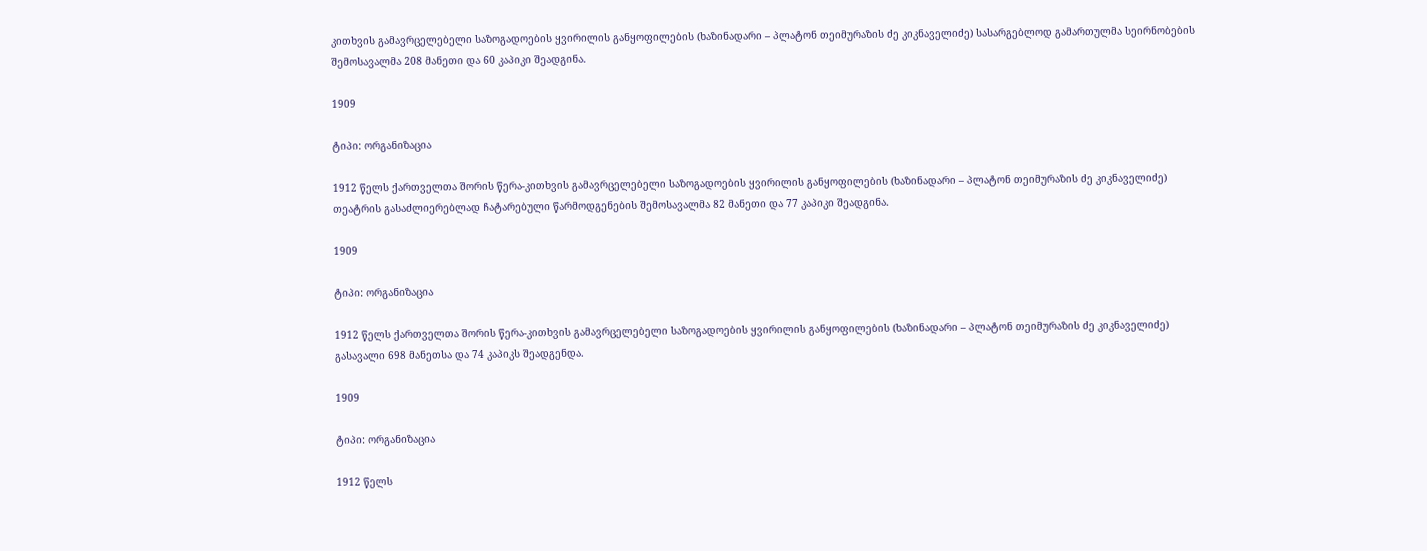კითხვის გამავრცელებელი საზოგადოების ყვირილის განყოფილების (ხაზინადარი – პლატონ თეიმურაზის ძე კიკნაველიძე) სასარგებლოდ გამართულმა სეირნობების შემოსავალმა 208 მანეთი და 60 კაპიკი შეადგინა.

1909

ტიპი: ორგანიზაცია

1912 წელს ქართველთა შორის წერა-კითხვის გამავრცელებელი საზოგადოების ყვირილის განყოფილების (ხაზინადარი – პლატონ თეიმურაზის ძე კიკნაველიძე) თეატრის გასაძლიერებლად ჩატარებული წარმოდგენების შემოსავალმა 82 მანეთი და 77 კაპიკი შეადგინა.

1909

ტიპი: ორგანიზაცია

1912 წელს ქართველთა შორის წერა-კითხვის გამავრცელებელი საზოგადოების ყვირილის განყოფილების (ხაზინადარი – პლატონ თეიმურაზის ძე კიკნაველიძე) გასავალი 698 მანეთსა და 74 კაპიკს შეადგენდა.

1909

ტიპი: ორგანიზაცია

1912 წელს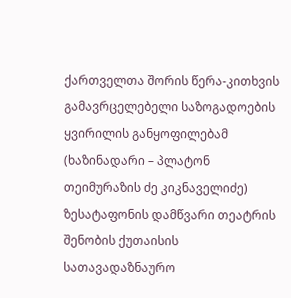ქართველთა შორის წერა-კითხვის გამავრცელებელი საზოგადოების ყვირილის განყოფილებამ (ხაზინადარი – პლატონ თეიმურაზის ძე კიკნაველიძე) ზესატაფონის დამწვარი თეატრის შენობის ქუთაისის სათავადაზნაურო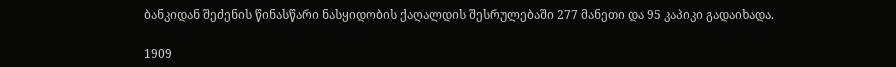ბანკიდან შეძენის წინასწარი ნასყიდობის ქაღალდის შესრულებაში 277 მანეთი და 95 კაპიკი გადაიხადა.

1909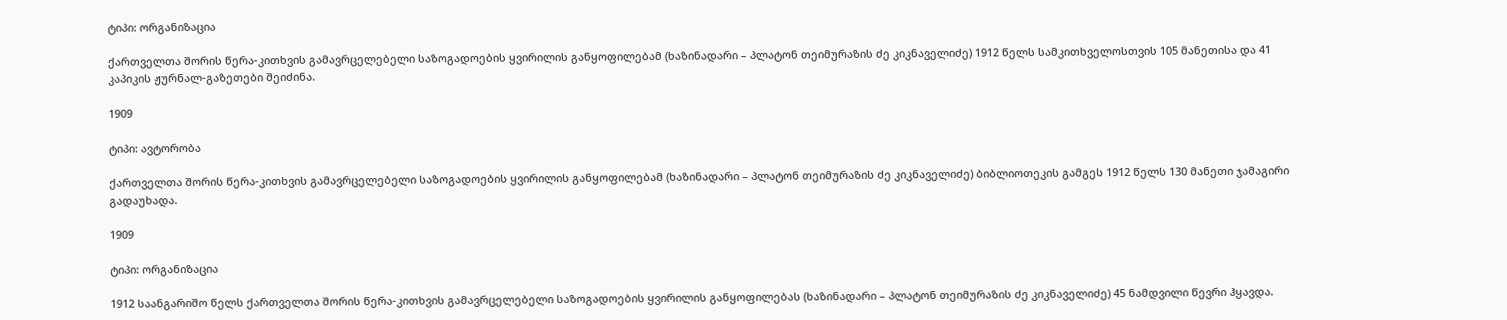ტიპი: ორგანიზაცია

ქართველთა შორის წერა-კითხვის გამავრცელებელი საზოგადოების ყვირილის განყოფილებამ (ხაზინადარი – პლატონ თეიმურაზის ძე კიკნაველიძე) 1912 წელს სამკითხველოსთვის 105 მანეთისა და 41 კაპიკის ჟურნალ-გაზეთები შეიძინა.

1909

ტიპი: ავტორობა

ქართველთა შორის წერა-კითხვის გამავრცელებელი საზოგადოების ყვირილის განყოფილებამ (ხაზინადარი – პლატონ თეიმურაზის ძე კიკნაველიძე) ბიბლიოთეკის გამგეს 1912 წელს 130 მანეთი ჯამაგირი გადაუხადა.

1909

ტიპი: ორგანიზაცია

1912 საანგარიშო წელს ქართველთა შორის წერა-კითხვის გამავრცელებელი საზოგადოების ყვირილის განყოფილებას (ხაზინადარი – პლატონ თეიმურაზის ძე კიკნაველიძე) 45 ნამდვილი წევრი ჰყავდა.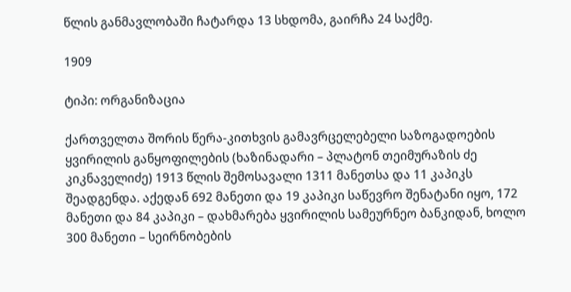წლის განმავლობაში ჩატარდა 13 სხდომა, გაირჩა 24 საქმე.

1909

ტიპი: ორგანიზაცია

ქართველთა შორის წერა-კითხვის გამავრცელებელი საზოგადოების ყვირილის განყოფილების (ხაზინადარი – პლატონ თეიმურაზის ძე კიკნაველიძე) 1913 წლის შემოსავალი 1311 მანეთსა და 11 კაპიკს შეადგენდა. აქედან 692 მანეთი და 19 კაპიკი საწევრო შენატანი იყო, 172 მანეთი და 84 კაპიკი – დახმარება ყვირილის სამეურნეო ბანკიდან, ხოლო 300 მანეთი – სეირნობების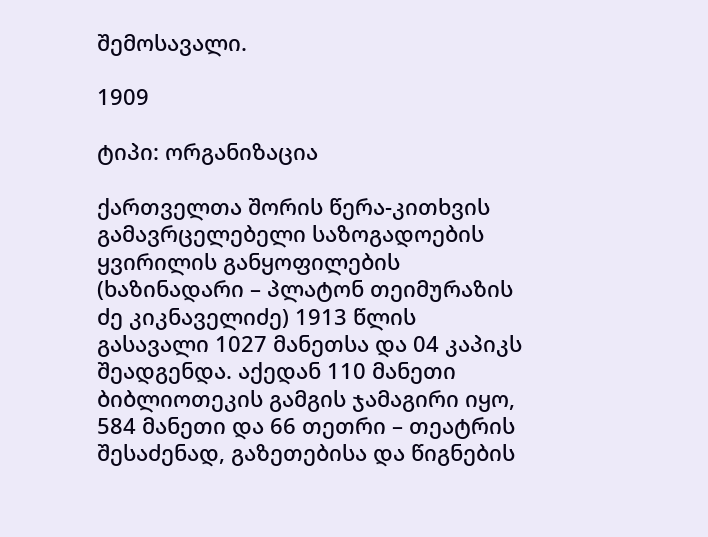შემოსავალი.

1909

ტიპი: ორგანიზაცია

ქართველთა შორის წერა-კითხვის გამავრცელებელი საზოგადოების ყვირილის განყოფილების (ხაზინადარი – პლატონ თეიმურაზის ძე კიკნაველიძე) 1913 წლის გასავალი 1027 მანეთსა და 04 კაპიკს შეადგენდა. აქედან 110 მანეთი ბიბლიოთეკის გამგის ჯამაგირი იყო, 584 მანეთი და 66 თეთრი – თეატრის შესაძენად, გაზეთებისა და წიგნების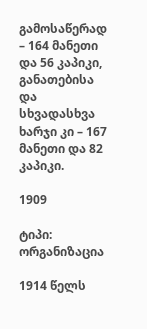გამოსაწერად – 164 მანეთი და 56 კაპიკი, განათებისა და სხვადასხვა ხარჯი კი – 167 მანეთი და 82 კაპიკი.

1909

ტიპი: ორგანიზაცია

1914 წელს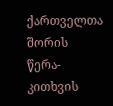ქართველთა შორის წერა-კითხვის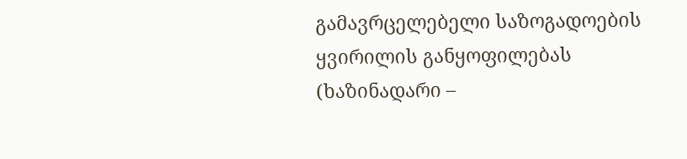გამავრცელებელი საზოგადოების ყვირილის განყოფილებას (ხაზინადარი –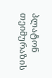პლატონ თეიმურაზის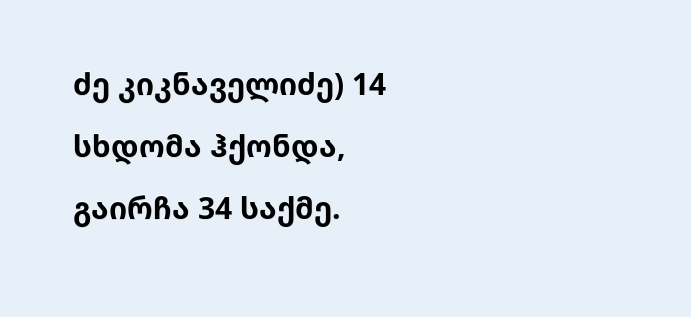ძე კიკნაველიძე) 14 სხდომა ჰქონდა, გაირჩა 34 საქმე.